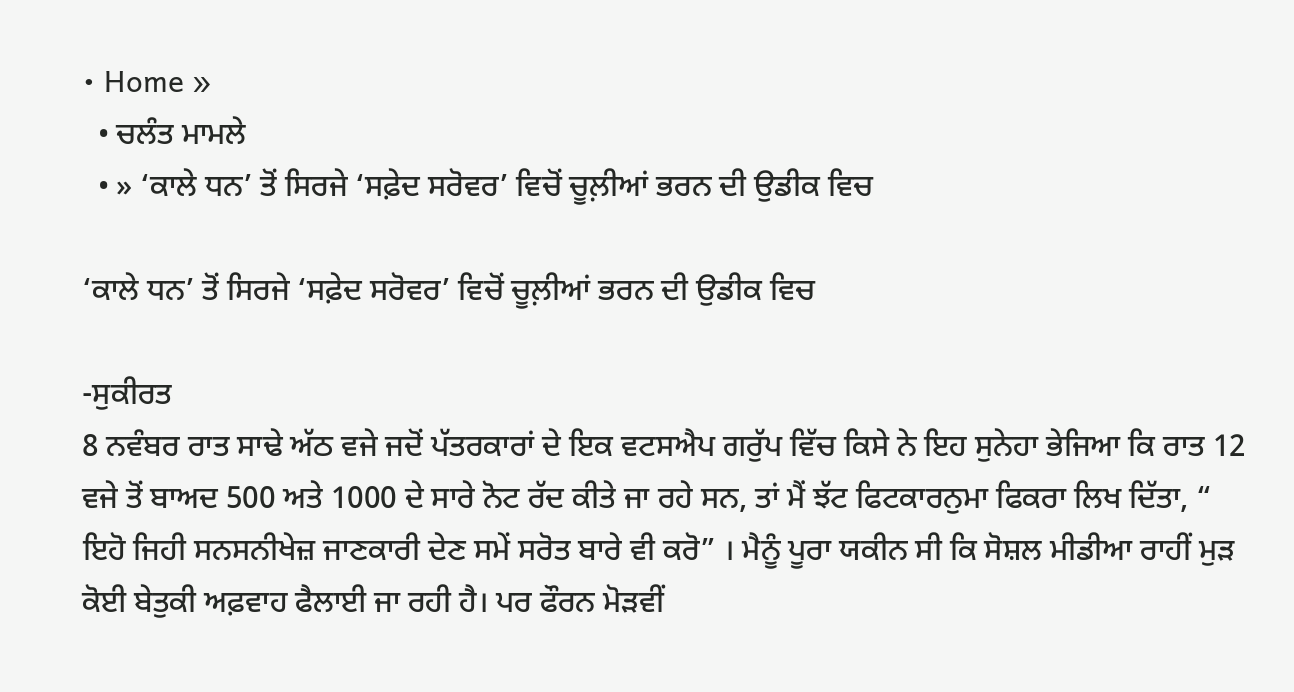• Home »
  • ਚਲੰਤ ਮਾਮਲੇ
  • » ‘ਕਾਲੇ ਧਨ’ ਤੋਂ ਸਿਰਜੇ ‘ਸਫ਼ੇਦ ਸਰੋਵਰ’ ਵਿਚੋਂ ਚੂਲ਼ੀਆਂ ਭਰਨ ਦੀ ਉਡੀਕ ਵਿਚ

‘ਕਾਲੇ ਧਨ’ ਤੋਂ ਸਿਰਜੇ ‘ਸਫ਼ੇਦ ਸਰੋਵਰ’ ਵਿਚੋਂ ਚੂਲ਼ੀਆਂ ਭਰਨ ਦੀ ਉਡੀਕ ਵਿਚ

-ਸੁਕੀਰਤ
8 ਨਵੰਬਰ ਰਾਤ ਸਾਢੇ ਅੱਠ ਵਜੇ ਜਦੋਂ ਪੱਤਰਕਾਰਾਂ ਦੇ ਇਕ ਵਟਸਐਪ ਗਰੁੱਪ ਵਿੱਚ ਕਿਸੇ ਨੇ ਇਹ ਸੁਨੇਹਾ ਭੇਜਿਆ ਕਿ ਰਾਤ 12 ਵਜੇ ਤੋਂ ਬਾਅਦ 500 ਅਤੇ 1000 ਦੇ ਸਾਰੇ ਨੋਟ ਰੱਦ ਕੀਤੇ ਜਾ ਰਹੇ ਸਨ, ਤਾਂ ਮੈਂ ਝੱਟ ਫਿਟਕਾਰਨੁਮਾ ਫਿਕਰਾ ਲਿਖ ਦਿੱਤਾ, “ ਇਹੋ ਜਿਹੀ ਸਨਸਨੀਖੇਜ਼ ਜਾਣਕਾਰੀ ਦੇਣ ਸਮੇਂ ਸਰੋਤ ਬਾਰੇ ਵੀ ਕਰੋ” । ਮੈਨੂੰ ਪੂਰਾ ਯਕੀਨ ਸੀ ਕਿ ਸੋਸ਼ਲ ਮੀਡੀਆ ਰਾਹੀਂ ਮੁੜ ਕੋਈ ਬੇਤੁਕੀ ਅਫ਼ਵਾਹ ਫੈਲਾਈ ਜਾ ਰਹੀ ਹੈ। ਪਰ ਫੌਰਨ ਮੋੜਵੀਂ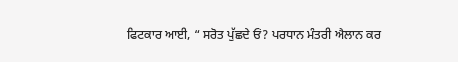ਫਿਟਕਾਰ ਆਈ, “ ਸਰੋਤ ਪੁੱਛਦੇ ਓਂ? ਪਰਧਾਨ ਮੰਤਰੀ ਐਲਾਨ ਕਰ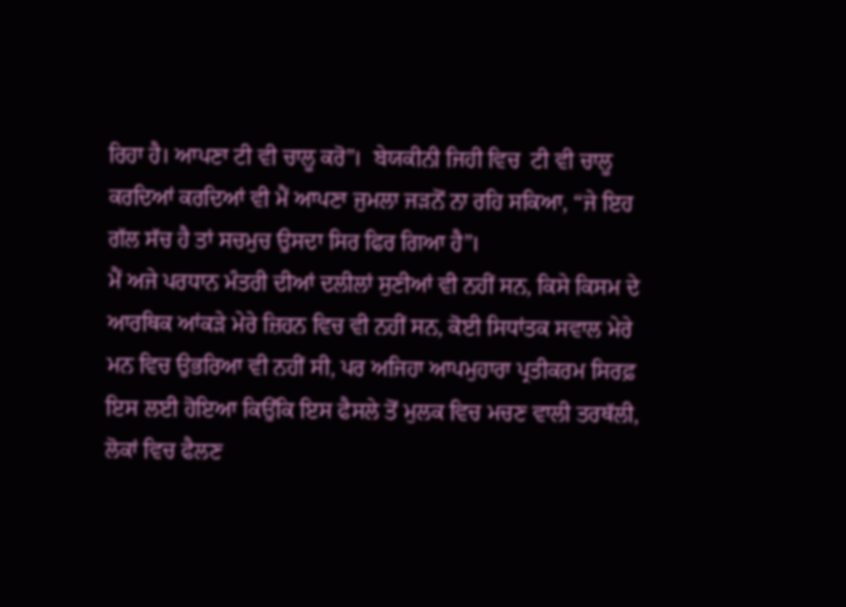ਰਿਹਾ ਹੈ। ਆਪਣਾ ਟੀ ਵੀ ਚਾਲੂ ਕਰੋ”।  ਬੇਯਕੀਨੀ ਜਿਹੀ ਵਿਚ  ਟੀ ਵੀ ਚਾਲੂ ਕਰਦਿਆਂ ਕਰਦਿਆਂ ਵੀ ਮੈਂ ਆਪਣਾ ਜੁਮਲਾ ਜੜਨੋਂ ਨਾ ਰਹਿ ਸਕਿਆ, “ਜੇ ਇਹ ਗੱਲ ਸੱਚ ਹੈ ਤਾਂ ਸਚਮੁਚ ਉਸਦਾ ਸਿਰ ਫਿਰ ਗਿਆ ਹੈ”।
ਮੈਂ ਅਜੇ ਪਰਧਾਨ ਮੰਤਰੀ ਦੀਆਂ ਦਲੀਲਾਂ ਸੁਣੀਆਂ ਵੀ ਨਹੀਂ ਸਨ, ਕਿਸੇ ਕਿਸਮ ਦੇ ਆਰਥਿਕ ਆਂਕੜੇ ਮੇਰੇ ਜ਼ਿਹਨ ਵਿਚ ਵੀ ਨਹੀਂ ਸਨ, ਕੋਈ ਸਿਧਾਂਤਕ ਸਵਾਲ ਮੇਰੇ ਮਨ ਵਿਚ ਉਭਰਿਆ ਵੀ ਨਹੀਂ ਸੀ, ਪਰ ਅਜਿਹਾ ਆਪਮੁਹਾਰਾ ਪ੍ਰਤੀਕਰਮ ਸਿਰਫ਼ ਇਸ ਲਈ ਹੋਇਆ ਕਿਉਂਕਿ ਇਸ ਫੈਸਲੇ ਤੋਂ ਮੁਲਕ ਵਿਚ ਮਚਣ ਵਾਲੀ ਤਰਥੱਲੀ, ਲੋਕਾਂ ਵਿਚ ਫੈਲਣ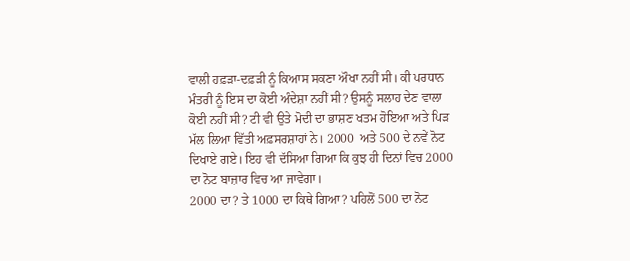ਵਾਲੀ ਹਫ਼ੜਾ-ਦਫ਼ੜੀ ਨੂੰ ਕਿਆਸ ਸਕਣਾ ਔਖਾ ਨਹੀਂ ਸੀ। ਕੀ ਪਰਧਾਨ ਮੰਤਰੀ ਨੂੰ ਇਸ ਦਾ ਕੋਈ ਅੰਦੇਸ਼ਾ ਨਹੀਂ ਸੀ? ਉਸਨੂੰ ਸਲਾਹ ਦੇਣ ਵਾਲਾ ਕੋਈ ਨਹੀਂ ਸੀ? ਟੀ ਵੀ ਉਤੇ ਮੋਦੀ ਦਾ ਭਾਸ਼ਣ ਖਤਮ ਹੋਇਆ ਅਤੇ ਪਿੜ ਮੱਲ ਲਿਆ ਵਿੱਤੀ ਅਫ਼ਸਰਸ਼ਾਹਾਂ ਨੇ। 2000  ਅਤੇ 500 ਦੇ ਨਵੇਂ ਨੋਟ ਦਿਖਾਏ ਗਏ। ਇਹ ਵੀ ਦੱਸਿਆ ਗਿਆ ਕਿ ਕੁਝ ਹੀ ਦਿਨਾਂ ਵਿਚ 2000 ਦਾ ਨੋਟ ਬਾਜ਼ਾਰ ਵਿਚ ਆ ਜਾਵੇਗਾ।
2000 ਦਾ? ਤੇ 1000 ਦਾ ਕਿਥੇ ਗਿਆ? ਪਹਿਲੋਂ 500 ਦਾ ਨੋਟ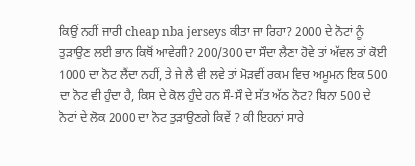ਕਿਉਂ ਨਹੀਂ ਜਾਰੀ cheap nba jerseys ਕੀਤਾ ਜਾ ਰਿਹਾ? 2000 ਦੇ ਨੋਟਾਂ ਨੂੰ ਤੁੜਾਉਣ ਲਈ ਭਾਨ ਕਿਥੋਂ ਆਵੇਗੀ? 200/300 ਦਾ ਸੌਦਾ ਲੈਣਾ ਹੋਵੇ ਤਾਂ ਅੱਵਲ ਤਾਂ ਕੋਈ 1000 ਦਾ ਨੋਟ ਲੈਂਦਾ ਨਹੀਂ, ਤੇ ਜੇ ਲੈ ਵੀ ਲਵੇ ਤਾਂ ਮੋੜਵੀਂ ਰਕਮ ਵਿਚ ਅਮੂਮਨ ਇਕ 500 ਦਾ ਨੋਟ ਵੀ ਹੁੰਦਾ ਹੈ, ਕਿਸ ਦੇ ਕੋਲ ਹੁੰਦੇ ਹਨ ਸੌ-ਸੌ ਦੇ ਸੱਤ ਅੱਠ ਨੋਟ? ਬਿਨਾ 500 ਦੇ ਨੋਟਾਂ ਦੇ ਲੋਕ 2000 ਦਾ ਨੋਟ ਤੁੜਾਉਣਗੇ ਕਿਵੇਂ ? ਕੀ ਇਹਨਾਂ ਸਾਰੇ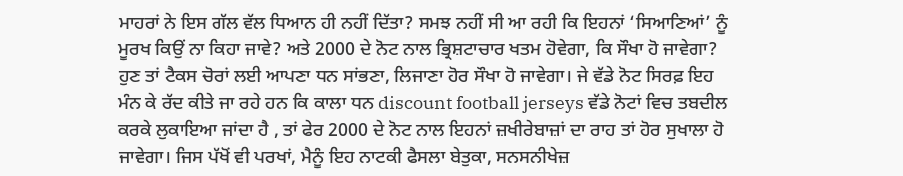ਮਾਹਰਾਂ ਨੇ ਇਸ ਗੱਲ ਵੱਲ ਧਿਆਨ ਹੀ ਨਹੀਂ ਦਿੱਤਾ? ਸਮਝ ਨਹੀਂ ਸੀ ਆ ਰਹੀ ਕਿ ਇਹਨਾਂ ‘ਸਿਆਣਿਆਂ’ ਨੂੰ ਮੂਰਖ ਕਿਉਂ ਨਾ ਕਿਹਾ ਜਾਵੇ? ਅਤੇ 2000 ਦੇ ਨੋਟ ਨਾਲ ਭ੍ਰਿਸ਼ਟਾਚਾਰ ਖਤਮ ਹੋਵੇਗਾ, ਕਿ ਸੌਖਾ ਹੋ ਜਾਵੇਗਾ? ਹੁਣ ਤਾਂ ਟੈਕਸ ਚੋਰਾਂ ਲਈ ਆਪਣਾ ਧਨ ਸਾਂਭਣਾ, ਲਿਜਾਣਾ ਹੋਰ ਸੌਖਾ ਹੋ ਜਾਵੇਗਾ। ਜੇ ਵੱਡੇ ਨੋਟ ਸਿਰਫ਼ ਇਹ ਮੰਨ ਕੇ ਰੱਦ ਕੀਤੇ ਜਾ ਰਹੇ ਹਨ ਕਿ ਕਾਲਾ ਧਨ discount football jerseys ਵੱਡੇ ਨੋਟਾਂ ਵਿਚ ਤਬਦੀਲ ਕਰਕੇ ਲੁਕਾਇਆ ਜਾਂਦਾ ਹੈ , ਤਾਂ ਫੇਰ 2000 ਦੇ ਨੋਟ ਨਾਲ ਇਹਨਾਂ ਜ਼ਖੀਰੇਬਾਜ਼ਾਂ ਦਾ ਰਾਹ ਤਾਂ ਹੋਰ ਸੁਖਾਲਾ ਹੋ ਜਾਵੇਗਾ। ਜਿਸ ਪੱਖੋਂ ਵੀ ਪਰਖਾਂ, ਮੈਨੂੰ ਇਹ ਨਾਟਕੀ ਫੈਸਲਾ ਬੇਤੁਕਾ, ਸਨਸਨੀਖੇਜ਼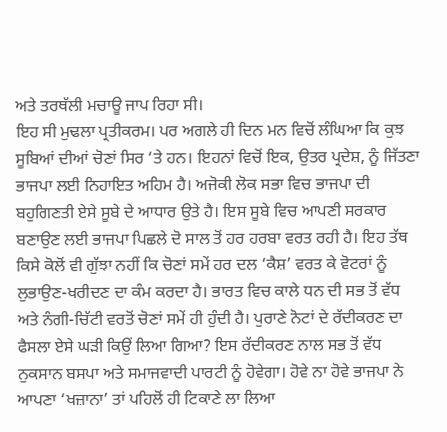ਅਤੇ ਤਰਥੱਲੀ ਮਚਾਊ ਜਾਪ ਰਿਹਾ ਸੀ।
ਇਹ ਸੀ ਮੁਢਲਾ ਪ੍ਰਤੀਕਰਮ। ਪਰ ਅਗਲੇ ਹੀ ਦਿਨ ਮਨ ਵਿਚੋਂ ਲੰਘਿਆ ਕਿ ਕੁਝ ਸੂਬਿਆਂ ਦੀਆਂ ਚੋਣਾਂ ਸਿਰ ‘ਤੇ ਹਨ। ਇਹਨਾਂ ਵਿਚੋਂ ਇਕ, ਉਤਰ ਪ੍ਰਦੇਸ਼, ਨੂੰ ਜਿੱਤਣਾ ਭਾਜਪਾ ਲਈ ਨਿਹਾਇਤ ਅਹਿਮ ਹੈ। ਅਜੋਕੀ ਲੋਕ ਸਭਾ ਵਿਚ ਭਾਜਪਾ ਦੀ ਬਹੁਗਿਣਤੀ ਏਸੇ ਸੂਬੇ ਦੇ ਆਧਾਰ ਉਤੇ ਹੈ। ਇਸ ਸੂਬੇ ਵਿਚ ਆਪਣੀ ਸਰਕਾਰ ਬਣਾਉਣ ਲਈ ਭਾਜਪਾ ਪਿਛਲੇ ਦੋ ਸਾਲ ਤੋਂ ਹਰ ਹਰਬਾ ਵਰਤ ਰਹੀ ਹੈ। ਇਹ ਤੱਥ ਕਿਸੇ ਕੋਲੋਂ ਵੀ ਗੁੱਝਾ ਨਹੀਂ ਕਿ ਚੋਣਾਂ ਸਮੇਂ ਹਰ ਦਲ ‘ਕੈਸ਼’ ਵਰਤ ਕੇ ਵੋਟਰਾਂ ਨੂੰ ਲੁਭਾਉਣ-ਖਰੀਦਣ ਦਾ ਕੰਮ ਕਰਦਾ ਹੈ। ਭਾਰਤ ਵਿਚ ਕਾਲੇ ਧਨ ਦੀ ਸਭ ਤੋਂ ਵੱਧ ਅਤੇ ਨੰਗੀ-ਚਿੱਟੀ ਵਰਤੋਂ ਚੋਣਾਂ ਸਮੇਂ ਹੀ ਹੁੰਦੀ ਹੈ। ਪੁਰਾਣੇ ਨੋਟਾਂ ਦੇ ਰੱਦੀਕਰਣ ਦਾ ਫੈਸਲਾ ਏਸੇ ਘੜੀ ਕਿਉਂ ਲਿਆ ਗਿਆ? ਇਸ ਰੱਦੀਕਰਣ ਨਾਲ ਸਭ ਤੋਂ ਵੱਧ ਨੁਕਸਾਨ ਬਸਪਾ ਅਤੇ ਸਮਾਜਵਾਦੀ ਪਾਰਟੀ ਨੂੰ ਹੋਵੇਗਾ। ਹੋਵੇ ਨਾ ਹੋਵੇ ਭਾਜਪਾ ਨੇ ਆਪਣਾ ‘ਖਜ਼ਾਨਾ’ ਤਾਂ ਪਹਿਲੋਂ ਹੀ ਟਿਕਾਣੇ ਲਾ ਲਿਆ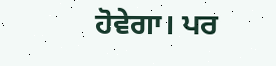ਹੋਵੇਗਾ। ਪਰ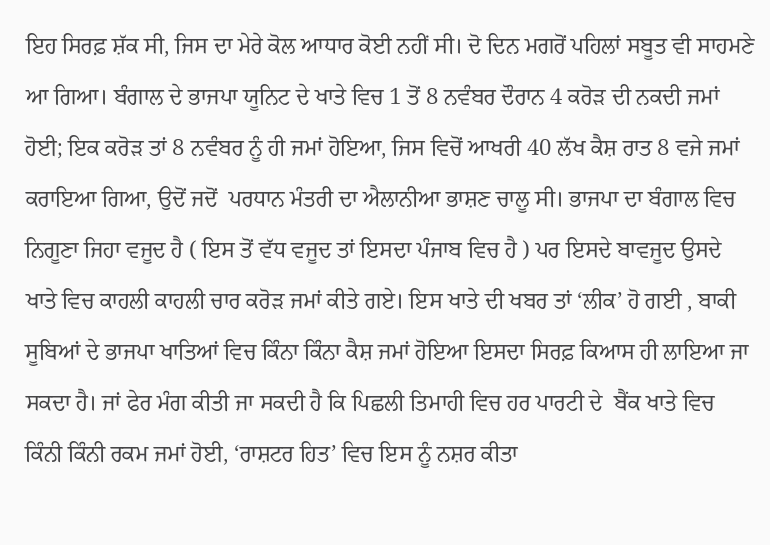ਇਹ ਸਿਰਫ਼ ਸ਼ੱਕ ਸੀ, ਜਿਸ ਦਾ ਮੇਰੇ ਕੋਲ ਆਧਾਰ ਕੋਈ ਨਹੀਂ ਸੀ। ਦੋ ਦਿਨ ਮਗਰੋਂ ਪਹਿਲਾਂ ਸਬੂਤ ਵੀ ਸਾਹਮਣੇ ਆ ਗਿਆ। ਬੰਗਾਲ ਦੇ ਭਾਜਪਾ ਯੂਨਿਟ ਦੇ ਖਾਤੇ ਵਿਚ 1 ਤੋਂ 8 ਨਵੰਬਰ ਦੌਰਾਨ 4 ਕਰੋੜ ਦੀ ਨਕਦੀ ਜਮਾਂ ਹੋਈ; ਇਕ ਕਰੋੜ ਤਾਂ 8 ਨਵੰਬਰ ਨੂੰ ਹੀ ਜਮਾਂ ਹੋਇਆ, ਜਿਸ ਵਿਚੋਂ ਆਖਰੀ 40 ਲੱਖ ਕੈਸ਼ ਰਾਤ 8 ਵਜੇ ਜਮਾਂ ਕਰਾਇਆ ਗਿਆ, ਉਦੋਂ ਜਦੋਂ  ਪਰਧਾਨ ਮੰਤਰੀ ਦਾ ਐਲਾਨੀਆ ਭਾਸ਼ਣ ਚਾਲੂ ਸੀ। ਭਾਜਪਾ ਦਾ ਬੰਗਾਲ ਵਿਚ ਨਿਗੂਣਾ ਜਿਹਾ ਵਜੂਦ ਹੈ ( ਇਸ ਤੋਂ ਵੱਧ ਵਜੂਦ ਤਾਂ ਇਸਦਾ ਪੰਜਾਬ ਵਿਚ ਹੈ ) ਪਰ ਇਸਦੇ ਬਾਵਜੂਦ ਉਸਦੇ ਖਾਤੇ ਵਿਚ ਕਾਹਲੀ ਕਾਹਲੀ ਚਾਰ ਕਰੋੜ ਜਮਾਂ ਕੀਤੇ ਗਏ। ਇਸ ਖਾਤੇ ਦੀ ਖਬਰ ਤਾਂ ‘ਲੀਕ’ ਹੋ ਗਈ , ਬਾਕੀ ਸੂਬਿਆਂ ਦੇ ਭਾਜਪਾ ਖਾਤਿਆਂ ਵਿਚ ਕਿੰਨਾ ਕਿੰਨਾ ਕੈਸ਼ ਜਮਾਂ ਹੋਇਆ ਇਸਦਾ ਸਿਰਫ਼ ਕਿਆਸ ਹੀ ਲਾਇਆ ਜਾ ਸਕਦਾ ਹੈ। ਜਾਂ ਫੇਰ ਮੰਗ ਕੀਤੀ ਜਾ ਸਕਦੀ ਹੈ ਕਿ ਪਿਛਲੀ ਤਿਮਾਹੀ ਵਿਚ ਹਰ ਪਾਰਟੀ ਦੇ  ਬੈਂਕ ਖਾਤੇ ਵਿਚ ਕਿੰਨੀ ਕਿੰਨੀ ਰਕਮ ਜਮਾਂ ਹੋਈ, ‘ਰਾਸ਼ਟਰ ਹਿਤ’ ਵਿਚ ਇਸ ਨੂੰ ਨਸ਼ਰ ਕੀਤਾ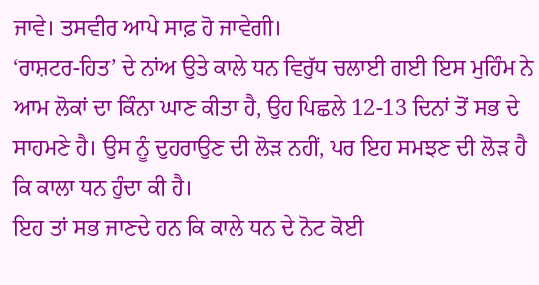ਜਾਵੇ। ਤਸਵੀਰ ਆਪੇ ਸਾਫ਼ ਹੋ ਜਾਵੇਗੀ।
‘ਰਾਸ਼ਟਰ-ਹਿਤ’ ਦੇ ਨਾਂਅ ਉਤੇ ਕਾਲੇ ਧਨ ਵਿਰੁੱਧ ਚਲਾਈ ਗਈ ਇਸ ਮੁਹਿੰਮ ਨੇ ਆਮ ਲੋਕਾਂ ਦਾ ਕਿੰਨਾ ਘਾਣ ਕੀਤਾ ਹੈ, ਉਹ ਪਿਛਲੇ 12-13 ਦਿਨਾਂ ਤੋਂ ਸਭ ਦੇ ਸਾਹਮਣੇ ਹੈ। ਉਸ ਨੂੰ ਦੁਹਰਾਉਣ ਦੀ ਲੋੜ ਨਹੀਂ, ਪਰ ਇਹ ਸਮਝਣ ਦੀ ਲੋੜ ਹੈ ਕਿ ਕਾਲਾ ਧਨ ਹੁੰਦਾ ਕੀ ਹੈ।
ਇਹ ਤਾਂ ਸਭ ਜਾਣਦੇ ਹਨ ਕਿ ਕਾਲੇ ਧਨ ਦੇ ਨੋਟ ਕੋਈ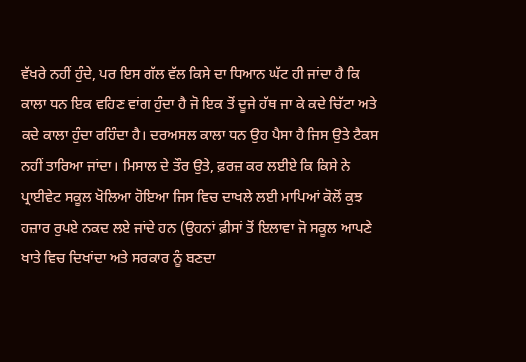ਵੱਖਰੇ ਨਹੀਂ ਹੁੰਦੇ, ਪਰ ਇਸ ਗੱਲ ਵੱਲ ਕਿਸੇ ਦਾ ਧਿਆਨ ਘੱਟ ਹੀ ਜਾਂਦਾ ਹੈ ਕਿ ਕਾਲਾ ਧਨ ਇਕ ਵਹਿਣ ਵਾਂਗ ਹੁੰਦਾ ਹੈ ਜੋ ਇਕ ਤੋਂ ਦੂਜੇ ਹੱਥ ਜਾ ਕੇ ਕਦੇ ਚਿੱਟਾ ਅਤੇ ਕਦੇ ਕਾਲਾ ਹੁੰਦਾ ਰਹਿੰਦਾ ਹੈ। ਦਰਅਸਲ ਕਾਲਾ ਧਨ ਉਹ ਪੈਸਾ ਹੈ ਜਿਸ ਉਤੇ ਟੈਕਸ ਨਹੀਂ ਤਾਰਿਆ ਜਾਂਦਾ। ਮਿਸਾਲ ਦੇ ਤੌਰ ਉਤੇ, ਫ਼ਰਜ਼ ਕਰ ਲਈਏ ਕਿ ਕਿਸੇ ਨੇ ਪ੍ਰਾਈਵੇਟ ਸਕੂਲ ਖੋਲਿਆ ਹੋਇਆ ਜਿਸ ਵਿਚ ਦਾਖਲੇ ਲਈ ਮਾਪਿਆਂ ਕੋਲੋਂ ਕੁਝ ਹਜ਼ਾਰ ਰੁਪਏ ਨਕਦ ਲਏ ਜਾਂਦੇ ਹਨ (ਉਹਨਾਂ ਫ਼ੀਸਾਂ ਤੋਂ ਇਲਾਵਾ ਜੋ ਸਕੂਲ ਆਪਣੇ ਖਾਤੇ ਵਿਚ ਦਿਖਾਂਦਾ ਅਤੇ ਸਰਕਾਰ ਨੂੰ ਬਣਦਾ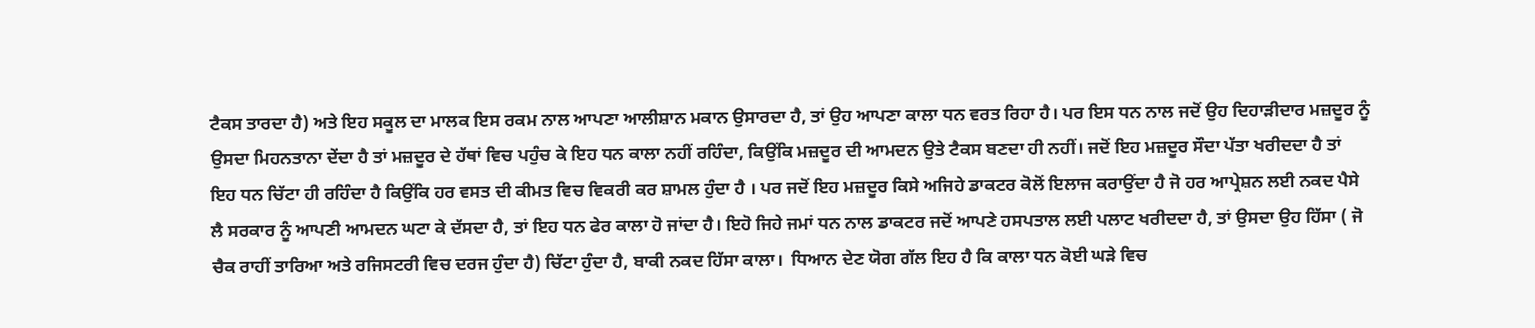ਟੈਕਸ ਤਾਰਦਾ ਹੈ) ਅਤੇ ਇਹ ਸਕੂਲ ਦਾ ਮਾਲਕ ਇਸ ਰਕਮ ਨਾਲ ਆਪਣਾ ਆਲੀਸ਼ਾਨ ਮਕਾਨ ਉਸਾਰਦਾ ਹੈ, ਤਾਂ ਉਹ ਆਪਣਾ ਕਾਲਾ ਧਨ ਵਰਤ ਰਿਹਾ ਹੈ। ਪਰ ਇਸ ਧਨ ਨਾਲ ਜਦੋਂ ਉਹ ਦਿਹਾੜੀਦਾਰ ਮਜ਼ਦੂਰ ਨੂੰ ਉਸਦਾ ਮਿਹਨਤਾਨਾ ਦੇਂਦਾ ਹੈ ਤਾਂ ਮਜ਼ਦੂਰ ਦੇ ਹੱਥਾਂ ਵਿਚ ਪਹੁੰਚ ਕੇ ਇਹ ਧਨ ਕਾਲਾ ਨਹੀਂ ਰਹਿੰਦਾ, ਕਿਉਂਕਿ ਮਜ਼ਦੂਰ ਦੀ ਆਮਦਨ ਉਤੇ ਟੈਕਸ ਬਣਦਾ ਹੀ ਨਹੀਂ। ਜਦੋਂ ਇਹ ਮਜ਼ਦੂਰ ਸੌਦਾ ਪੱਤਾ ਖਰੀਦਦਾ ਹੈ ਤਾਂ ਇਹ ਧਨ ਚਿੱਟਾ ਹੀ ਰਹਿੰਦਾ ਹੈ ਕਿਉਂਕਿ ਹਰ ਵਸਤ ਦੀ ਕੀਮਤ ਵਿਚ ਵਿਕਰੀ ਕਰ ਸ਼ਾਮਲ ਹੁੰਦਾ ਹੈ । ਪਰ ਜਦੋਂ ਇਹ ਮਜ਼ਦੂਰ ਕਿਸੇ ਅਜਿਹੇ ਡਾਕਟਰ ਕੋਲੋਂ ਇਲਾਜ ਕਰਾਉਂਦਾ ਹੈ ਜੋ ਹਰ ਆਪ੍ਰੇਸ਼ਨ ਲਈ ਨਕਦ ਪੈਸੇ ਲੈ ਸਰਕਾਰ ਨੂੰ ਆਪਣੀ ਆਮਦਨ ਘਟਾ ਕੇ ਦੱਸਦਾ ਹੈ, ਤਾਂ ਇਹ ਧਨ ਫੇਰ ਕਾਲਾ ਹੋ ਜਾਂਦਾ ਹੈ। ਇਹੋ ਜਿਹੇ ਜਮਾਂ ਧਨ ਨਾਲ ਡਾਕਟਰ ਜਦੋਂ ਆਪਣੇ ਹਸਪਤਾਲ ਲਈ ਪਲਾਟ ਖਰੀਦਦਾ ਹੈ, ਤਾਂ ਉਸਦਾ ਉਹ ਹਿੱਸਾ ( ਜੋ ਚੈਕ ਰਾਹੀਂ ਤਾਰਿਆ ਅਤੇ ਰਜਿਸਟਰੀ ਵਿਚ ਦਰਜ ਹੁੰਦਾ ਹੈ) ਚਿੱਟਾ ਹੁੰਦਾ ਹੈ, ਬਾਕੀ ਨਕਦ ਹਿੱਸਾ ਕਾਲਾ।  ਧਿਆਨ ਦੇਣ ਯੋਗ ਗੱਲ ਇਹ ਹੈ ਕਿ ਕਾਲਾ ਧਨ ਕੋਈ ਘੜੇ ਵਿਚ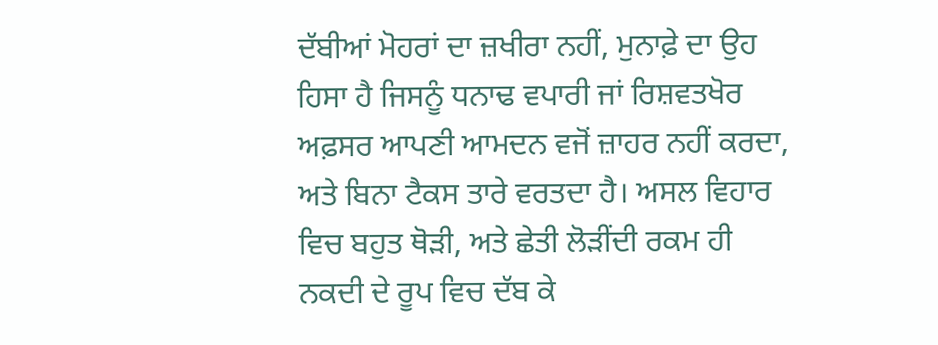ਦੱਬੀਆਂ ਮੋਹਰਾਂ ਦਾ ਜ਼ਖੀਰਾ ਨਹੀਂ, ਮੁਨਾਫ਼ੇ ਦਾ ਉਹ ਹਿਸਾ ਹੈ ਜਿਸਨੂੰ ਧਨਾਢ ਵਪਾਰੀ ਜਾਂ ਰਿਸ਼ਵਤਖੋਰ ਅਫ਼ਸਰ ਆਪਣੀ ਆਮਦਨ ਵਜੋਂ ਜ਼ਾਹਰ ਨਹੀਂ ਕਰਦਾ, ਅਤੇ ਬਿਨਾ ਟੈਕਸ ਤਾਰੇ ਵਰਤਦਾ ਹੈ। ਅਸਲ ਵਿਹਾਰ ਵਿਚ ਬਹੁਤ ਥੋੜੀ, ਅਤੇ ਛੇਤੀ ਲੋੜੀਂਦੀ ਰਕਮ ਹੀ ਨਕਦੀ ਦੇ ਰੂਪ ਵਿਚ ਦੱਬ ਕੇ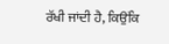ਰੱਖੀ ਜਾਂਦੀ ਹੈ, ਕਿਉਂਕਿ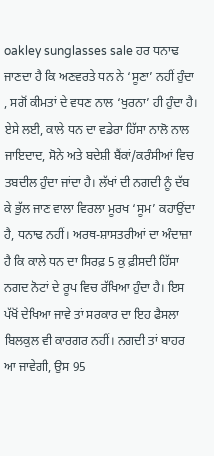oakley sunglasses sale ਹਰ ਧਨਾਢ ਜਾਣਦਾ ਹੈ ਕਿ ਅਣਵਰਤੇ ਧਨ ਨੇ ‘ਸੂਣਾ’ ਨਹੀਂ ਹੁੰਦਾ , ਸਗੋਂ ਕੀਮਤਾਂ ਦੇ ਵਧਣ ਨਾਲ ‘ਖੁਰਨਾ’ ਹੀ ਹੁੰਦਾ ਹੈ। ਏਸੇ ਲਈ, ਕਾਲੇ ਧਨ ਦਾ ਵਡੇਰਾ ਹਿੱਸਾ ਨਾਲੋ ਨਾਲ ਜਾਇਦਾਦ, ਸੋਨੇ ਅਤੇ ਬਦੇਸ਼ੀ ਬੈਂਕਾਂ/ਕਰੰਸੀਆਂ ਵਿਚ ਤਬਦੀਲ ਹੁੰਦਾ ਜਾਂਦਾ ਹੈ। ਲੱਖਾਂ ਦੀ ਨਗਦੀ ਨੂੰ ਦੱਬ ਕੇ ਭੁੱਲ ਜਾਣ ਵਾਲਾ ਵਿਰਲਾ ਮੂਰਖ ‘ਸੂਮ’ ਕਹਾਉਂਦਾ ਹੈ, ਧਨਾਢ ਨਹੀਂ। ਅਰਥ-ਸ਼ਾਸਤਰੀਆਂ ਦਾ ਅੰਦਾਜ਼ਾ ਹੈ ਕਿ ਕਾਲੇ ਧਨ ਦਾ ਸਿਰਫ਼ 5 ਕੁ ਫ਼ੀਸਦੀ ਹਿੱਸਾ ਨਗਦ ਨੋਟਾਂ ਦੇ ਰੂਪ ਵਿਚ ਰੱਖਿਆ ਹੁੰਦਾ ਹੈ। ਇਸ ਪੱਖੋਂ ਦੇਖਿਆ ਜਾਵੇ ਤਾਂ ਸਰਕਾਰ ਦਾ ਇਹ ਫੈਸਲਾ ਬਿਲਕੁਲ ਵੀ ਕਾਰਗਰ ਨਹੀਂ। ਨਗਦੀ ਤਾਂ ਬਾਹਰ ਆ ਜਾਵੇਗੀ, ਉਸ 95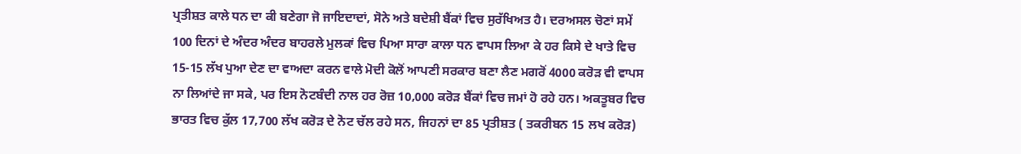ਪ੍ਰਤੀਸ਼ਤ ਕਾਲੇ ਧਨ ਦਾ ਕੀ ਬਣੇਗਾ ਜੋ ਜਾਇਦਾਦਾਂ, ਸੋਨੇ ਅਤੇ ਬਦੇਸ਼ੀ ਬੈਂਕਾਂ ਵਿਚ ਸੁਰੱਖਿਅਤ ਹੈ। ਦਰਅਸਲ ਚੋਣਾਂ ਸਮੇਂ 100 ਦਿਨਾਂ ਦੇ ਅੰਦਰ ਅੰਦਰ ਬਾਹਰਲੇ ਮੁਲਕਾਂ ਵਿਚ ਪਿਆ ਸਾਰਾ ਕਾਲਾ ਧਨ ਵਾਪਸ ਲਿਆ ਕੇ ਹਰ ਕਿਸੇ ਦੇ ਖਾਤੇ ਵਿਚ 15-15 ਲੱਖ ਪੁਆ ਦੇਣ ਦਾ ਵਾਅਦਾ ਕਰਨ ਵਾਲੇ ਮੋਦੀ ਕੋਲੋਂ ਆਪਣੀ ਸਰਕਾਰ ਬਣਾ ਲੈਣ ਮਗਰੋਂ 4000 ਕਰੋੜ ਵੀ ਵਾਪਸ ਨਾ ਲਿਆਂਦੇ ਜਾ ਸਕੇ, ਪਰ ਇਸ ਨੋਟਬੰਦੀ ਨਾਲ ਹਰ ਰੋਜ਼ 10,000 ਕਰੋੜ ਬੈਂਕਾਂ ਵਿਚ ਜਮਾਂ ਹੋ ਰਹੇ ਹਨ। ਅਕਤੂਬਰ ਵਿਚ ਭਾਰਤ ਵਿਚ ਕੁੱਲ 17,700 ਲੱਖ ਕਰੋੜ ਦੇ ਨੋਟ ਚੱਲ ਰਹੇ ਸਨ, ਜਿਹਨਾਂ ਦਾ 85 ਪ੍ਰਤੀਸ਼ਤ ( ਤਕਰੀਬਨ 15 ਲਖ ਕਰੋੜ)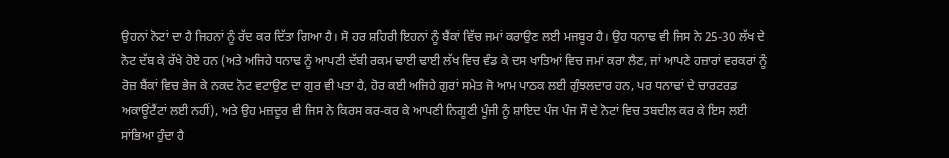ਉਹਨਾਂ ਨੋਟਾਂ ਦਾ ਹੈ ਜਿਹਨਾਂ ਨੂੰ ਰੱਦ ਕਰ ਦਿੱਤਾ ਗਿਆ ਹੈ। ਸੋ ਹਰ ਸ਼ਹਿਰੀ ਇਹਨਾਂ ਨੂੰ ਬੈਂਕਾਂ ਵਿੱਚ ਜਮਾਂ ਕਰਾਉਣ ਲਈ ਮਜਬੂਰ ਹੈ। ਉਹ ਧਨਾਢ ਵੀ ਜਿਸ ਨੇ 25-30 ਲੱਖ ਦੇ ਨੋਟ ਦੱਬ ਕੇ ਰੱਖੇ ਹੋਏ ਹਨ (ਅਤੇ ਅਜਿਹੇ ਧਨਾਢ ਨੂੰ ਆਪਣੀ ਦੱਬੀ ਰਕਮ ਢਾਈ ਢਾਈ ਲੱਖ ਵਿਚ ਵੰਡ ਕੇ ਦਸ ਖਾਤਿਆਂ ਵਿਚ ਜਮਾਂ ਕਰਾ ਲੈਣ, ਜਾਂ ਆਪਣੇ ਹਜ਼ਾਰਾਂ ਵਰਕਰਾਂ ਨੂੰ ਰੋਜ਼ ਬੈਂਕਾਂ ਵਿਚ ਭੇਜ ਕੇ ਨਕਦ ਨੋਟ ਵਟਾਉਣ ਦਾ ਗੁਰ ਵੀ ਪਤਾ ਹੈ, ਹੋਰ ਕਈ ਅਜਿਹੇ ਗੁਰਾਂ ਸਮੇਤ ਜੋ ਆਮ ਪਾਠਕ ਲਈ ਗੁੰਝਲਦਾਰ ਹਨ, ਪਰ ਧਨਾਢਾਂ ਦੇ ਚਾਰਟਰਡ ਅਕਾਊਂਟੈਂਟਾਂ ਲਈ ਨਹੀਂ), ਅਤੇ ਉਹ ਮਜ਼ਦੂਰ ਵੀ ਜਿਸ ਨੇ ਕਿਰਸ ਕਰ-ਕਰ ਕੇ ਆਪਣੀ ਨਿਗੂਣੀ ਪੂੰਜੀ ਨੂੰ ਸ਼ਾਇਦ ਪੰਜ ਪੰਜ ਸੌ ਦੇ ਨੋਟਾਂ ਵਿਚ ਤਬਦੀਲ ਕਰ ਕੇ ਇਸ ਲਈ ਸਾਂਭਿਆ ਹੁੰਦਾ ਹੈ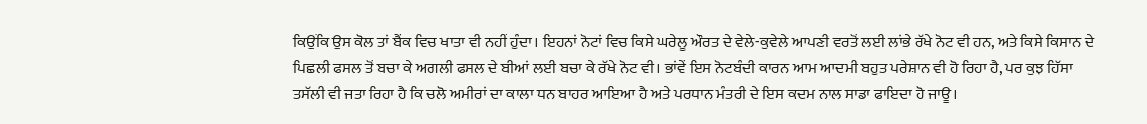ਕਿਉਂਕਿ ਉਸ ਕੋਲ ਤਾਂ ਬੈਂਕ ਵਿਚ ਖਾਤਾ ਵੀ ਨਹੀਂ ਹੁੰਦਾ। ਇਹਨਾਂ ਨੋਟਾਂ ਵਿਚ ਕਿਸੇ ਘਰੇਲੂ ਔਰਤ ਦੇ ਵੇਲੇ-ਕੁਵੇਲੇ ਆਪਣੀ ਵਰਤੋਂ ਲਈ ਲਾਂਭੇ ਰੱਖੇ ਨੋਟ ਵੀ ਹਨ, ਅਤੇ ਕਿਸੇ ਕਿਸਾਨ ਦੇ ਪਿਛਲੀ ਫਸਲ ਤੋਂ ਬਚਾ ਕੇ ਅਗਲੀ ਫਸਲ ਦੇ ਬੀਆਂ ਲਈ ਬਚਾ ਕੇ ਰੱਖੇ ਨੋਟ ਵੀ। ਭਾਂਵੇਂ ਇਸ ਨੋਟਬੰਦੀ ਕਾਰਨ ਆਮ ਆਦਮੀ ਬਹੁਤ ਪਰੇਸ਼ਾਨ ਵੀ ਹੋ ਰਿਹਾ ਹੈ, ਪਰ ਕੁਝ ਹਿੱਸਾ ਤਸੱਲੀ ਵੀ ਜਤਾ ਰਿਹਾ ਹੈ ਕਿ ਚਲੋ ਅਮੀਰਾਂ ਦਾ ਕਾਲਾ ਧਨ ਬਾਹਰ ਆਇਆ ਹੈ ਅਤੇ ਪਰਧਾਨ ਮੰਤਰੀ ਦੇ ਇਸ ਕਦਮ ਨਾਲ ਸਾਡਾ ਫਾਇਦਾ ਹੋ ਜਾਊ।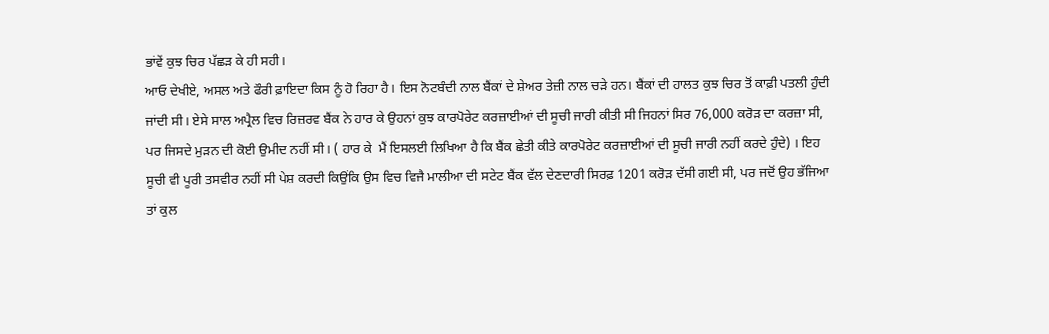ਭਾਂਵੇਂ ਕੁਝ ਚਿਰ ਪੱਛੜ ਕੇ ਹੀ ਸਹੀ।
ਆਓ ਦੇਖੀਏ, ਅਸਲ ਅਤੇ ਫੌਰੀ ਫ਼ਾਇਦਾ ਕਿਸ ਨੂੰ ਹੋ ਰਿਹਾ ਹੈ। ਇਸ ਨੋਟਬੰਦੀ ਨਾਲ ਬੈਂਕਾਂ ਦੇ ਸ਼ੇਅਰ ਤੇਜ਼ੀ ਨਾਲ ਚੜੇ ਹਨ। ਬੈਂਕਾਂ ਦੀ ਹਾਲਤ ਕੁਝ ਚਿਰ ਤੋਂ ਕਾਫ਼ੀ ਪਤਲੀ ਹੁੰਦੀ ਜਾਂਦੀ ਸੀ। ਏਸੇ ਸਾਲ ਅਪ੍ਰੈਲ ਵਿਚ ਰਿਜ਼ਰਵ ਬੈਂਕ ਨੇ ਹਾਰ ਕੇ ਉਹਨਾਂ ਕੁਝ ਕਾਰਪੋਰੇਟ ਕਰਜ਼ਾਈਆਂ ਦੀ ਸੂਚੀ ਜਾਰੀ ਕੀਤੀ ਸੀ ਜਿਹਨਾਂ ਸਿਰ 76,000 ਕਰੋੜ ਦਾ ਕਰਜ਼ਾ ਸੀ, ਪਰ ਜਿਸਦੇ ਮੁੜਨ ਦੀ ਕੋਈ ਉਮੀਦ ਨਹੀਂ ਸੀ। ( ਹਾਰ ਕੇ  ਮੈਂ ਇਸਲਈ ਲਿਖਿਆ ਹੈ ਕਿ ਬੈਂਕ ਛੇਤੀ ਕੀਤੇ ਕਾਰਪੋਰੇਟ ਕਰਜ਼ਾਈਆਂ ਦੀ ਸੂਚੀ ਜਾਰੀ ਨਹੀਂ ਕਰਦੇ ਹੁੰਦੇ) । ਇਹ ਸੂਚੀ ਵੀ ਪੂਰੀ ਤਸਵੀਰ ਨਹੀਂ ਸੀ ਪੇਸ਼ ਕਰਦੀ ਕਿਉਂਕਿ ਉਸ ਵਿਚ ਵਿਜੈ ਮਾਲੀਆ ਦੀ ਸਟੇਟ ਬੈਂਕ ਵੱਲ ਦੇਣਦਾਰੀ ਸਿਰਫ਼ 1201 ਕਰੋੜ ਦੱਸੀ ਗਈ ਸੀ, ਪਰ ਜਦੋਂ ਉਹ ਭੱਜਿਆ ਤਾਂ ਕੁਲ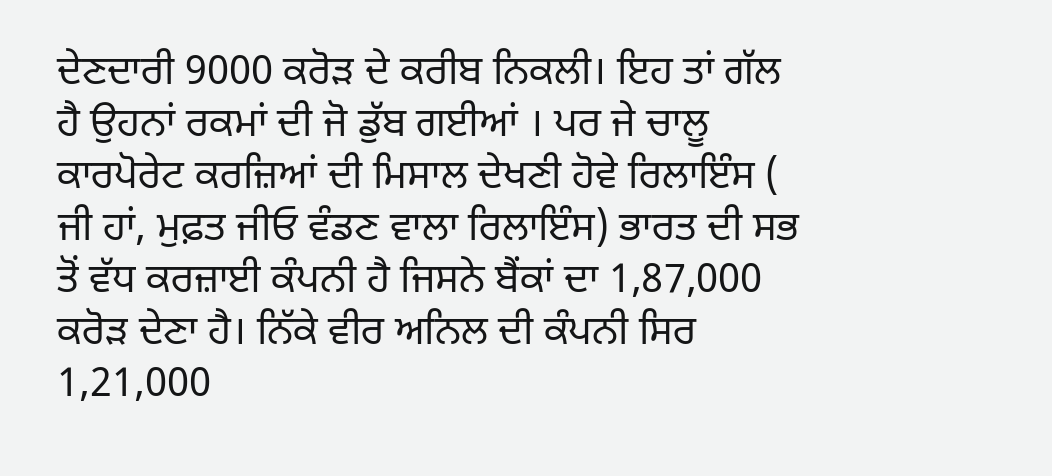ਦੇਣਦਾਰੀ 9000 ਕਰੋੜ ਦੇ ਕਰੀਬ ਨਿਕਲੀ। ਇਹ ਤਾਂ ਗੱਲ ਹੈ ਉਹਨਾਂ ਰਕਮਾਂ ਦੀ ਜੋ ਡੁੱਬ ਗਈਆਂ । ਪਰ ਜੇ ਚਾਲੂ ਕਾਰਪੋਰੇਟ ਕਰਜ਼ਿਆਂ ਦੀ ਮਿਸਾਲ ਦੇਖਣੀ ਹੋਵੇ ਰਿਲਾਇੰਸ ( ਜੀ ਹਾਂ, ਮੁਫ਼ਤ ਜੀਓ ਵੰਡਣ ਵਾਲਾ ਰਿਲਾਇੰਸ) ਭਾਰਤ ਦੀ ਸਭ ਤੋਂ ਵੱਧ ਕਰਜ਼ਾਈ ਕੰਪਨੀ ਹੈ ਜਿਸਨੇ ਬੈਂਕਾਂ ਦਾ 1,87,000 ਕਰੋੜ ਦੇਣਾ ਹੈ। ਨਿੱਕੇ ਵੀਰ ਅਨਿਲ ਦੀ ਕੰਪਨੀ ਸਿਰ 1,21,000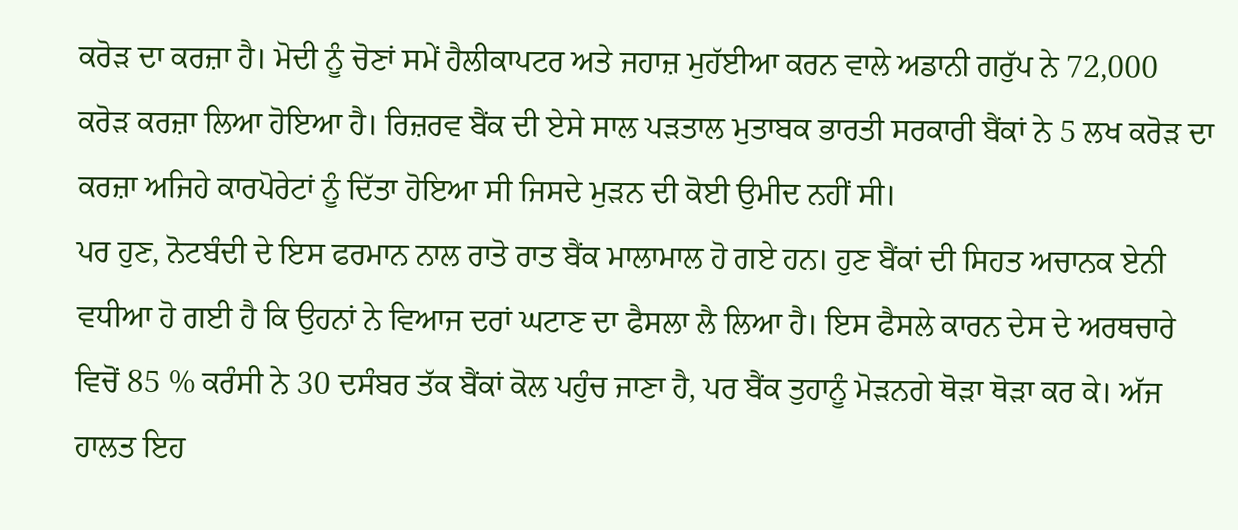ਕਰੋੜ ਦਾ ਕਰਜ਼ਾ ਹੈ। ਮੋਦੀ ਨੂੰ ਚੋਣਾਂ ਸਮੇਂ ਹੈਲੀਕਾਪਟਰ ਅਤੇ ਜਹਾਜ਼ ਮੁਹੱਈਆ ਕਰਨ ਵਾਲੇ ਅਡਾਨੀ ਗਰੁੱਪ ਨੇ 72,000 ਕਰੋੜ ਕਰਜ਼ਾ ਲਿਆ ਹੋਇਆ ਹੈ। ਰਿਜ਼ਰਵ ਬੈਂਕ ਦੀ ਏਸੇ ਸਾਲ ਪੜਤਾਲ ਮੁਤਾਬਕ ਭਾਰਤੀ ਸਰਕਾਰੀ ਬੈਂਕਾਂ ਨੇ 5 ਲਖ ਕਰੋੜ ਦਾ ਕਰਜ਼ਾ ਅਜਿਹੇ ਕਾਰਪੋਰੇਟਾਂ ਨੂੰ ਦਿੱਤਾ ਹੋਇਆ ਸੀ ਜਿਸਦੇ ਮੁੜਨ ਦੀ ਕੋਈ ਉਮੀਦ ਨਹੀਂ ਸੀ।
ਪਰ ਹੁਣ, ਨੋਟਬੰਦੀ ਦੇ ਇਸ ਫਰਮਾਨ ਨਾਲ ਰਾਤੋ ਰਾਤ ਬੈਂਕ ਮਾਲਾਮਾਲ ਹੋ ਗਏ ਹਨ। ਹੁਣ ਬੈਂਕਾਂ ਦੀ ਸਿਹਤ ਅਚਾਨਕ ਏਨੀ ਵਧੀਆ ਹੋ ਗਈ ਹੈ ਕਿ ਉਹਨਾਂ ਨੇ ਵਿਆਜ ਦਰਾਂ ਘਟਾਣ ਦਾ ਫੈਸਲਾ ਲੈ ਲਿਆ ਹੈ। ਇਸ ਫੈਸਲੇ ਕਾਰਨ ਦੇਸ ਦੇ ਅਰਥਚਾਰੇ ਵਿਚੋਂ 85 % ਕਰੰਸੀ ਨੇ 30 ਦਸੰਬਰ ਤੱਕ ਬੈਂਕਾਂ ਕੋਲ ਪਹੁੰਚ ਜਾਣਾ ਹੈ, ਪਰ ਬੈਂਕ ਤੁਹਾਨੂੰ ਮੋੜਨਗੇ ਥੋੜਾ ਥੋੜਾ ਕਰ ਕੇ। ਅੱਜ ਹਾਲਤ ਇਹ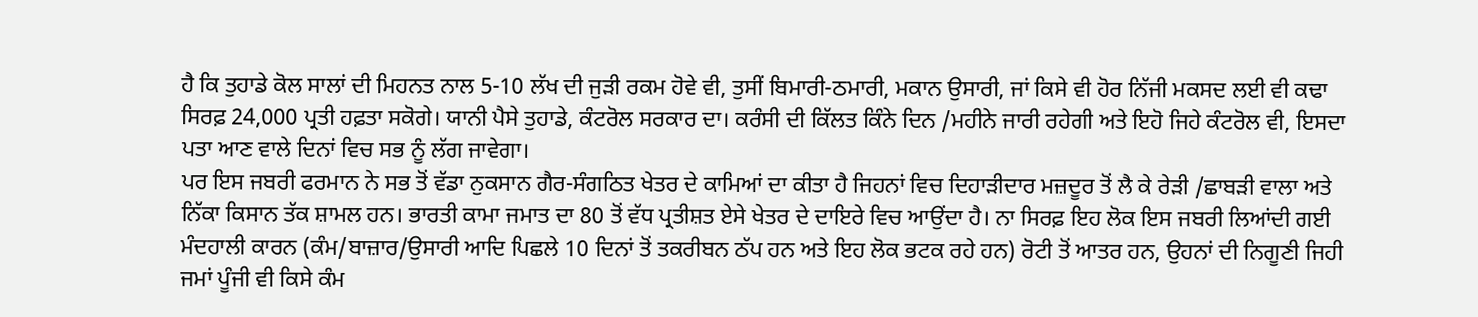ਹੈ ਕਿ ਤੁਹਾਡੇ ਕੋਲ ਸਾਲਾਂ ਦੀ ਮਿਹਨਤ ਨਾਲ 5-10 ਲੱਖ ਦੀ ਜੁੜੀ ਰਕਮ ਹੋਵੇ ਵੀ, ਤੁਸੀਂ ਬਿਮਾਰੀ-ਠਮਾਰੀ, ਮਕਾਨ ਉਸਾਰੀ, ਜਾਂ ਕਿਸੇ ਵੀ ਹੋਰ ਨਿੱਜੀ ਮਕਸਦ ਲਈ ਵੀ ਕਢਾ ਸਿਰਫ਼ 24,000 ਪ੍ਰਤੀ ਹਫ਼ਤਾ ਸਕੋਗੇ। ਯਾਨੀ ਪੈਸੇ ਤੁਹਾਡੇ, ਕੰਟਰੋਲ ਸਰਕਾਰ ਦਾ। ਕਰੰਸੀ ਦੀ ਕਿੱਲਤ ਕਿੰਨੇ ਦਿਨ /ਮਹੀਨੇ ਜਾਰੀ ਰਹੇਗੀ ਅਤੇ ਇਹੋ ਜਿਹੇ ਕੰਟਰੋਲ ਵੀ, ਇਸਦਾ ਪਤਾ ਆਣ ਵਾਲੇ ਦਿਨਾਂ ਵਿਚ ਸਭ ਨੂੰ ਲੱਗ ਜਾਵੇਗਾ।
ਪਰ ਇਸ ਜਬਰੀ ਫਰਮਾਨ ਨੇ ਸਭ ਤੋਂ ਵੱਡਾ ਨੁਕਸਾਨ ਗੈਰ-ਸੰਗਠਿਤ ਖੇਤਰ ਦੇ ਕਾਮਿਆਂ ਦਾ ਕੀਤਾ ਹੈ ਜਿਹਨਾਂ ਵਿਚ ਦਿਹਾੜੀਦਾਰ ਮਜ਼ਦੂਰ ਤੋਂ ਲੈ ਕੇ ਰੇੜੀ /ਛਾਬੜੀ ਵਾਲਾ ਅਤੇ ਨਿੱਕਾ ਕਿਸਾਨ ਤੱਕ ਸ਼ਾਮਲ ਹਨ। ਭਾਰਤੀ ਕਾਮਾ ਜਮਾਤ ਦਾ 80 ਤੋਂ ਵੱਧ ਪ੍ਰਤੀਸ਼ਤ ਏਸੇ ਖੇਤਰ ਦੇ ਦਾਇਰੇ ਵਿਚ ਆਉਂਦਾ ਹੈ। ਨਾ ਸਿਰਫ਼ ਇਹ ਲੋਕ ਇਸ ਜਬਰੀ ਲਿਆਂਦੀ ਗਈ ਮੰਦਹਾਲੀ ਕਾਰਨ (ਕੰਮ/ਬਾਜ਼ਾਰ/ਉਸਾਰੀ ਆਦਿ ਪਿਛਲੇ 10 ਦਿਨਾਂ ਤੋਂ ਤਕਰੀਬਨ ਠੱਪ ਹਨ ਅਤੇ ਇਹ ਲੋਕ ਭਟਕ ਰਹੇ ਹਨ) ਰੋਟੀ ਤੋਂ ਆਤਰ ਹਨ, ਉਹਨਾਂ ਦੀ ਨਿਗੂਣੀ ਜਿਹੀ ਜਮਾਂ ਪੂੰਜੀ ਵੀ ਕਿਸੇ ਕੰਮ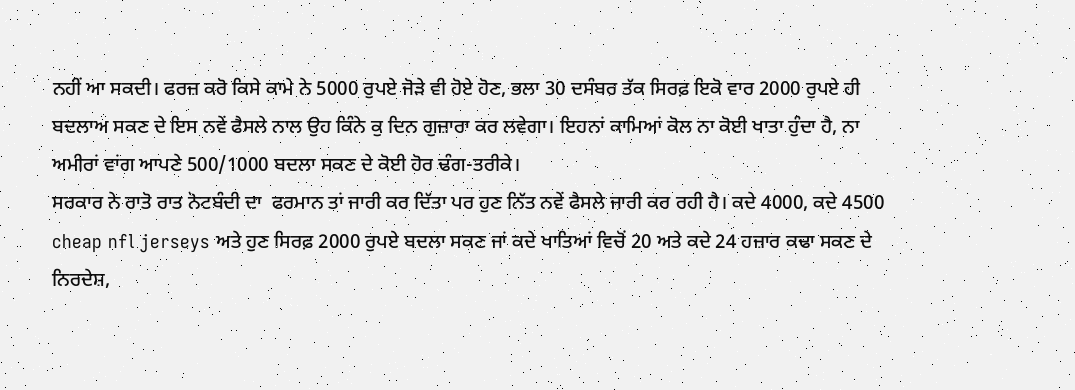ਨਹੀਂ ਆ ਸਕਦੀ। ਫਰਜ਼ ਕਰੋ ਕਿਸੇ ਕਾਮੇ ਨੇ 5000 ਰੁਪਏ ਜੋੜੇ ਵੀ ਹੋਏ ਹੋਣ, ਭਲਾ 30 ਦਸੰਬਰ ਤੱਕ ਸਿਰਫ਼ ਇਕੋ ਵਾਰ 2000 ਰੁਪਏ ਹੀ ਬਦਲਾਅ ਸਕਣ ਦੇ ਇਸ ਨਵੇਂ ਫੈਸਲੇ ਨਾਲ ਉਹ ਕਿੰਨੇ ਕੁ ਦਿਨ ਗੁਜ਼ਾਰਾ ਕਰ ਲਵੇਗਾ। ਇਹਨਾਂ ਕਾਮਿਆਂ ਕੋਲ ਨਾ ਕੋਈ ਖਾਤਾ ਹੁੰਦਾ ਹੈ, ਨਾ ਅਮੀਰਾਂ ਵਾਂਗ ਆਪਣੇ 500/1000 ਬਦਲਾ ਸਕਣ ਦੇ ਕੋਈ ਹੋਰ ਢੰਗ-ਤਰੀਕੇ।
ਸਰਕਾਰ ਨੇ ਰਾਤੋ ਰਾਤ ਨੋਟਬੰਦੀ ਦਾ  ਫਰਮਾਨ ਤਾਂ ਜਾਰੀ ਕਰ ਦਿੱਤਾ ਪਰ ਹੁਣ ਨਿੱਤ ਨਵੇਂ ਫੈਸਲੇ ਜਾਰੀ ਕਰ ਰਹੀ ਹੈ। ਕਦੇ 4000, ਕਦੇ 4500 cheap nfl jerseys ਅਤੇ ਹੁਣ ਸਿਰਫ਼ 2000 ਰੁਪਏ ਬਦਲਾ ਸਕਣ ਜਾਂ ਕਦੇ ਖਾਤਿਆਂ ਵਿਚੋਂ 20 ਅਤੇ ਕਦੇ 24 ਹਜ਼ਾਰ ਕਢਾ ਸਕਣ ਦੇ ਨਿਰਦੇਸ਼,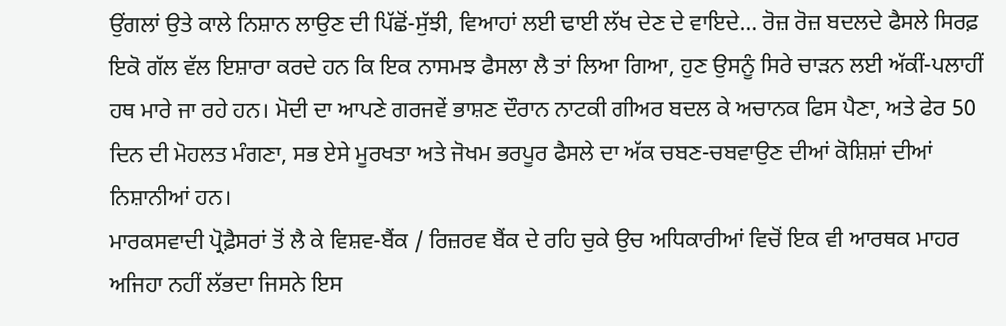ਉਂਗਲਾਂ ਉਤੇ ਕਾਲੇ ਨਿਸ਼ਾਨ ਲਾਉਣ ਦੀ ਪਿੱਛੋਂ-ਸੁੱਝੀ, ਵਿਆਹਾਂ ਲਈ ਢਾਈ ਲੱਖ ਦੇਣ ਦੇ ਵਾਇਦੇ… ਰੋਜ਼ ਰੋਜ਼ ਬਦਲਦੇ ਫੈਸਲੇ ਸਿਰਫ਼ ਇਕੋ ਗੱਲ ਵੱਲ ਇਸ਼ਾਰਾ ਕਰਦੇ ਹਨ ਕਿ ਇਕ ਨਾਸਮਝ ਫੈਸਲਾ ਲੈ ਤਾਂ ਲਿਆ ਗਿਆ, ਹੁਣ ਉਸਨੂੰ ਸਿਰੇ ਚਾੜਨ ਲਈ ਅੱਕੀਂ-ਪਲਾਹੀਂ ਹਥ ਮਾਰੇ ਜਾ ਰਹੇ ਹਨ। ਮੋਦੀ ਦਾ ਆਪਣੇ ਗਰਜਵੇਂ ਭਾਸ਼ਣ ਦੌਰਾਨ ਨਾਟਕੀ ਗੀਅਰ ਬਦਲ ਕੇ ਅਚਾਨਕ ਫਿਸ ਪੈਣਾ, ਅਤੇ ਫੇਰ 50 ਦਿਨ ਦੀ ਮੋਹਲਤ ਮੰਗਣਾ, ਸਭ ਏਸੇ ਮੂਰਖਤਾ ਅਤੇ ਜੋਖਮ ਭਰਪੂਰ ਫੈਸਲੇ ਦਾ ਅੱਕ ਚਬਣ-ਚਬਵਾਉਣ ਦੀਆਂ ਕੋਸ਼ਿਸ਼ਾਂ ਦੀਆਂ ਨਿਸ਼ਾਨੀਆਂ ਹਨ।
ਮਾਰਕਸਵਾਦੀ ਪ੍ਰੋਫ਼ੈਸਰਾਂ ਤੋਂ ਲੈ ਕੇ ਵਿਸ਼ਵ-ਬੈਂਕ / ਰਿਜ਼ਰਵ ਬੈਂਕ ਦੇ ਰਹਿ ਚੁਕੇ ਉਚ ਅਧਿਕਾਰੀਆਂ ਵਿਚੋਂ ਇਕ ਵੀ ਆਰਥਕ ਮਾਹਰ ਅਜਿਹਾ ਨਹੀਂ ਲੱਭਦਾ ਜਿਸਨੇ ਇਸ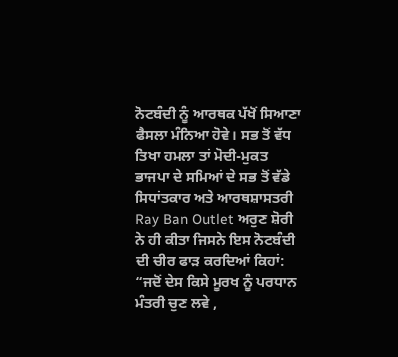ਨੋਟਬੰਦੀ ਨੂੰ ਆਰਥਕ ਪੱਖੋਂ ਸਿਆਣਾ ਫੈਸਲਾ ਮੰਨਿਆ ਹੋਵੇ। ਸਭ ਤੋਂ ਵੱਧ ਤਿਖਾ ਹਮਲਾ ਤਾਂ ਮੋਦੀ-ਮੁਕਤ ਭਾਜਪਾ ਦੇ ਸਮਿਆਂ ਦੇ ਸਭ ਤੋਂ ਵੱਡੇ ਸਿਧਾਂਤਕਾਰ ਅਤੇ ਆਰਥਸ਼ਾਸਤਰੀ Ray Ban Outlet ਅਰੁਣ ਸ਼ੋਰੀ ਨੇ ਹੀ ਕੀਤਾ ਜਿਸਨੇ ਇਸ ਨੋਟਬੰਦੀ ਦੀ ਚੀਰ ਫਾੜ ਕਰਦਿਆਂ ਕਿਹਾਂ: “ਜਦੋਂ ਦੇਸ ਕਿਸੇ ਮੂਰਖ ਨੂੰ ਪਰਧਾਨ ਮੰਤਰੀ ਚੁਣ ਲਵੇ ,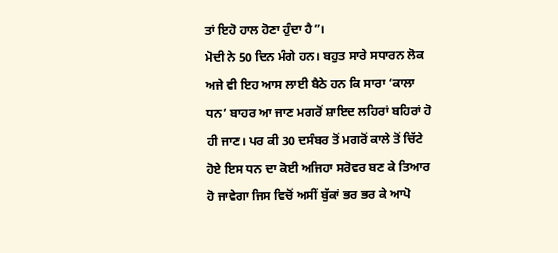ਤਾਂ ਇਹੋ ਹਾਲ ਹੋਣਾ ਹੁੰਦਾ ਹੈ”।
ਮੋਦੀ ਨੇ 50 ਦਿਨ ਮੰਗੇ ਹਨ। ਬਹੁਤ ਸਾਰੇ ਸਧਾਰਨ ਲੋਕ ਅਜੇ ਵੀ ਇਹ ਆਸ ਲਾਈ ਬੈਠੇ ਹਨ ਕਿ ਸਾਰਾ ‘ਕਾਲਾ ਧਨ’ ਬਾਹਰ ਆ ਜਾਣ ਮਗਰੋਂ ਸ਼ਾਇਦ ਲਹਿਰਾਂ ਬਹਿਰਾਂ ਹੋ ਹੀ ਜਾਣ। ਪਰ ਕੀ 30 ਦਸੰਬਰ ਤੋਂ ਮਗਰੋਂ ਕਾਲੇ ਤੋਂ ਚਿੱਟੇ ਹੋਏ ਇਸ ਧਨ ਦਾ ਕੋਈ ਅਜਿਹਾ ਸਰੋਵਰ ਬਣ ਕੇ ਤਿਆਰ ਹੋ ਜਾਵੇਗਾ ਜਿਸ ਵਿਚੋਂ ਅਸੀਂ ਬੁੱਕਾਂ ਭਰ ਭਰ ਕੇ ਆਪੋ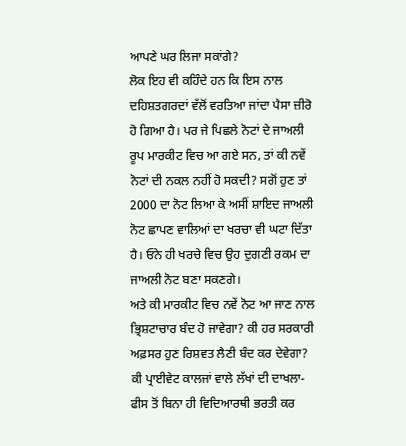ਆਪਣੇ ਘਰ ਲਿਜਾ ਸਕਾਂਗੇ?
ਲੋਕ ਇਹ ਵੀ ਕਹਿੰਦੇ ਹਨ ਕਿ ਇਸ ਨਾਲ ਦਹਿਸ਼ਤਗਰਦਾਂ ਵੱਲੋਂ ਵਰਤਿਆ ਜਾਂਦਾ ਪੈਸਾ ਜ਼ੀਰੋ ਹੋ ਗਿਆ ਹੈ। ਪਰ ਜੇ ਪਿਛਲੇ ਨੋਟਾਂ ਦੇ ਜਾਅਲੀ ਰੂਪ ਮਾਰਕੀਟ ਵਿਚ ਆ ਗਏ ਸਨ, ਤਾਂ ਕੀ ਨਵੇਂ ਨੋਟਾਂ ਦੀ ਨਕਲ ਨਹੀਂ ਹੋ ਸਕਦੀ? ਸਗੋਂ ਹੁਣ ਤਾਂ 2000 ਦਾ ਨੋਟ ਲਿਆ ਕੇ ਅਸੀਂ ਸ਼ਾਇਦ ਜਾਅਲੀ ਨੋਟ ਛਾਪਣ ਵਾਲਿਆਂ ਦਾ ਖਰਚਾ ਵੀ ਘਟਾ ਦਿੱਤਾ ਹੈ। ਓਨੇ ਹੀ ਖਰਚੇ ਵਿਚ ਉਹ ਦੁਗਣੀ ਰਕਮ ਦਾ ਜਾਅਲੀ ਨੋਟ ਬਣਾ ਸਕਣਗੇ।
ਅਤੇ ਕੀ ਮਾਰਕੀਟ ਵਿਚ ਨਵੇਂ ਨੋਟ ਆ ਜਾਣ ਨਾਲ ਭ੍ਰਿਸ਼ਟਾਚਾਰ ਬੰਦ ਹੋ ਜਾਵੇਗਾ? ਕੀ ਹਰ ਸਰਕਾਰੀ ਅਫ਼ਸਰ ਹੁਣ ਰਿਸ਼ਵਤ ਲੈਣੀ ਬੰਦ ਕਰ ਦੇਵੇਗਾ? ਕੀ ਪ੍ਰਾਈਵੇਟ ਕਾਲਜਾਂ ਵਾਲੇ ਲੱਖਾਂ ਦੀ ਦਾਖਲਾ-ਫੀਸ ਤੋਂ ਬਿਨਾ ਹੀ ਵਿਦਿਆਰਥੀ ਭਰਤੀ ਕਰ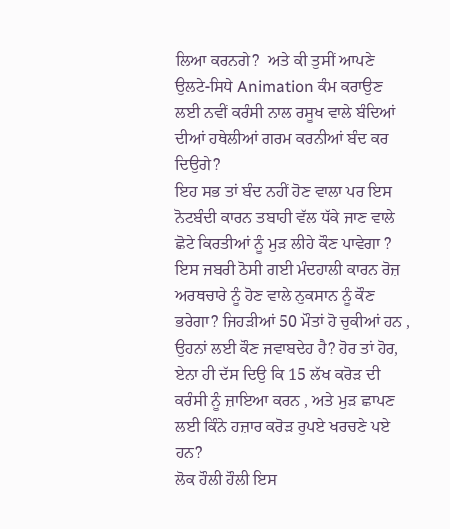ਲਿਆ ਕਰਨਗੇ?  ਅਤੇ ਕੀ ਤੁਸੀਂ ਆਪਣੇ ਉਲਟੇ-ਸਿਧੇ Animation ਕੰਮ ਕਰਾਉਣ ਲਈ ਨਵੀਂ ਕਰੰਸੀ ਨਾਲ ਰਸੂਖ ਵਾਲੇ ਬੰਦਿਆਂ ਦੀਆਂ ਹਥੇਲੀਆਂ ਗਰਮ ਕਰਨੀਆਂ ਬੰਦ ਕਰ ਦਿਉਗੇ?
ਇਹ ਸਭ ਤਾਂ ਬੰਦ ਨਹੀਂ ਹੋਣ ਵਾਲਾ ਪਰ ਇਸ ਨੋਟਬੰਦੀ ਕਾਰਨ ਤਬਾਹੀ ਵੱਲ ਧੱਕੇ ਜਾਣ ਵਾਲੇ ਛੋਟੇ ਕਿਰਤੀਆਂ ਨੂੰ ਮੁੜ ਲੀਹੇ ਕੌਣ ਪਾਵੇਗਾ ? ਇਸ ਜਬਰੀ ਠੋਸੀ ਗਈ ਮੰਦਹਾਲੀ ਕਾਰਨ ਰੋਜ਼ ਅਰਥਚਾਰੇ ਨੂੰ ਹੋਣ ਵਾਲੇ ਨੁਕਸਾਨ ਨੂੰ ਕੌਣ ਭਰੇਗਾ? ਜਿਹੜੀਆਂ 50 ਮੌਤਾਂ ਹੋ ਚੁਕੀਆਂ ਹਨ , ਉਹਨਾਂ ਲਈ ਕੌਣ ਜਵਾਬਦੇਹ ਹੈ? ਹੋਰ ਤਾਂ ਹੋਰ, ਏਨਾ ਹੀ ਦੱਸ ਦਿਉ ਕਿ 15 ਲੱਖ ਕਰੋੜ ਦੀ ਕਰੰਸੀ ਨੂੰ ਜ਼ਾਇਆ ਕਰਨ , ਅਤੇ ਮੁੜ ਛਾਪਣ ਲਈ ਕਿੰਨੇ ਹਜ਼ਾਰ ਕਰੋੜ ਰੁਪਏ ਖਰਚਣੇ ਪਏ ਹਨ?
ਲੋਕ ਹੌਲੀ ਹੌਲੀ ਇਸ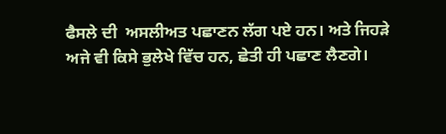ਫੈਸਲੇ ਦੀ  ਅਸਲੀਅਤ ਪਛਾਣਨ ਲੱਗ ਪਏ ਹਨ। ਅਤੇ ਜਿਹੜੇ ਅਜੇ ਵੀ ਕਿਸੇ ਭੁਲੇਖੇ ਵਿੱਚ ਹਨ, ਛੇਤੀ ਹੀ ਪਛਾਣ ਲੈਣਗੇ।